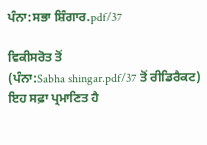ਪੰਨਾ:ਸਭਾ ਸ਼ਿੰਗਾਰ.pdf/37

ਵਿਕੀਸਰੋਤ ਤੋਂ
(ਪੰਨਾ:Sabha shingar.pdf/37 ਤੋਂ ਰੀਡਿਰੈਕਟ)
ਇਹ ਸਫ਼ਾ ਪ੍ਰਮਾਣਿਤ ਹੈ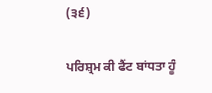(੩੬)

ਪਰਿਸ਼੍ਰਮ ਕੀ ਫੈਂਟ ਬਾਂਧਤਾ ਹੂੰ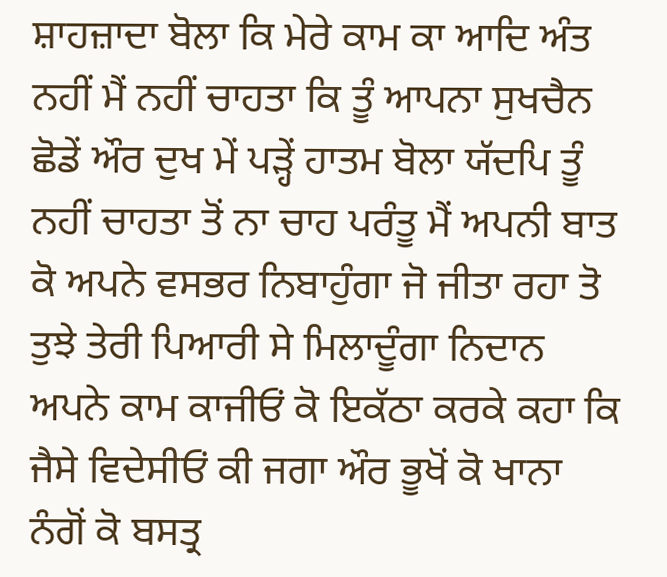ਸ਼ਾਹਜ਼ਾਦਾ ਬੋਲਾ ਕਿ ਮੇਰੇ ਕਾਮ ਕਾ ਆਦਿ ਅੰਤ ਨਹੀਂ ਮੈਂ ਨਹੀਂ ਚਾਹਤਾ ਕਿ ਤੂੰ ਆਪਨਾ ਸੁਖਚੈਨ ਛੋਡੇਂ ਔਰ ਦੁਖ ਮੇਂ ਪੜ੍ਹੇਂ ਹਾਤਮ ਬੋਲਾ ਯੱਦਪਿ ਤੂੰ ਨਹੀਂ ਚਾਹਤਾ ਤੋਂ ਨਾ ਚਾਹ ਪਰੰਤੂ ਮੈਂ ਅਪਨੀ ਬਾਤ ਕੋ ਅਪਨੇ ਵਸਭਰ ਨਿਬਾਹੁੰਗਾ ਜੋ ਜੀਤਾ ਰਹਾ ਤੋ ਤੁਝੇ ਤੇਰੀ ਪਿਆਰੀ ਸੇ ਮਿਲਾਦੂੰਗਾ ਨਿਦਾਨ ਅਪਨੇ ਕਾਮ ਕਾਜੀਓਂ ਕੋ ਇਕੱਠਾ ਕਰਕੇ ਕਹਾ ਕਿ ਜੈਸੇ ਵਿਦੇਸੀਓਂ ਕੀ ਜਗਾ ਔਰ ਭੂਖੋਂ ਕੋ ਖਾਨਾ ਨੰਗੋਂ ਕੋ ਬਸਤ੍ਰ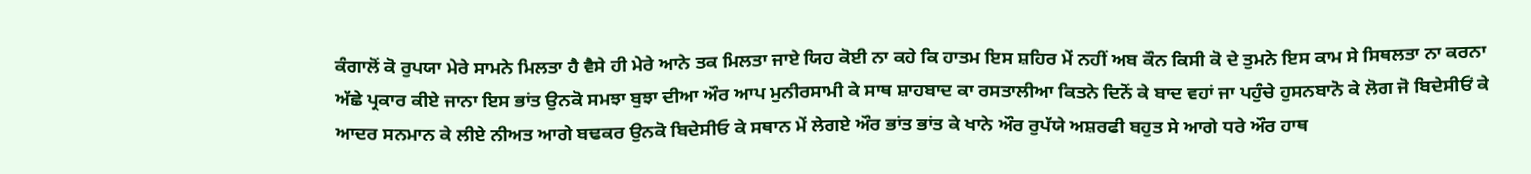ਕੰਗਾਲੋਂ ਕੋ ਰੁਪਯਾ ਮੇਰੇ ਸਾਮਨੇ ਮਿਲਤਾ ਹੈ ਵੈਸੇ ਹੀ ਮੇਰੇ ਆਨੇ ਤਕ ਮਿਲਤਾ ਜਾਏ ਯਿਹ ਕੋਈ ਨਾ ਕਹੇ ਕਿ ਹਾਤਮ ਇਸ ਸ਼ਹਿਰ ਮੇਂ ਨਹੀਂ ਅਬ ਕੌਨ ਕਿਸੀ ਕੋ ਦੇ ਤੁਮਨੇ ਇਸ ਕਾਮ ਸੇ ਸਿਥਲਤਾ ਨਾ ਕਰਨਾ ਅੱਛੇ ਪ੍ਰਕਾਰ ਕੀਏ ਜਾਨਾ ਇਸ ਭਾਂਤ ਉਨਕੋ ਸਮਝਾ ਬੁਝਾ ਦੀਆ ਔਰ ਆਪ ਮੁਨੀਰਸਾਮੀ ਕੇ ਸਾਥ ਸ਼ਾਹਬਾਦ ਕਾ ਰਸਤਾਲੀਆ ਕਿਤਨੇ ਦਿਨੋਂ ਕੇ ਬਾਦ ਵਹਾਂ ਜਾ ਪਹੁੰਚੇ ਹੁਸਨਬਾਨੋ ਕੇ ਲੋਗ ਜੋ ਬਿਦੇਸੀਓਂ ਕੇ ਆਦਰ ਸਨਮਾਨ ਕੇ ਲੀਏ ਨੀਅਤ ਆਗੇ ਬਢਕਰ ਉਨਕੋ ਬਿਦੇਸੀਓ ਕੇ ਸਥਾਨ ਮੇਂ ਲੇਗਏ ਔਰ ਭਾਂਤ ਭਾਂਤ ਕੇ ਖਾਨੇ ਔਰ ਰੁਪੱਯੇ ਅਸ਼ਰਫੀ ਬਹੁਤ ਸੇ ਆਗੇ ਧਰੇ ਔਰ ਹਾਥ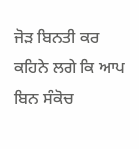ਜੋੜ ਬਿਨਤੀ ਕਰ ਕਹਿਨੇ ਲਗੇ ਕਿ ਆਪ ਬਿਨ ਸੰਕੋਚ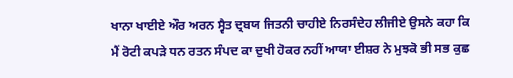ਖਾਨਾ ਖਾਈਏ ਔਰ ਅਰਨ ਸ੍ਵੈਤ ਦ੍ਰਬਯ ਜਿਤਨੀ ਚਾਹੀਏ ਨਿਰਸੰਦੇਹ ਲੀਜੀਏ ਉਸਨੇ ਕਹਾ ਕਿ ਮੈਂ ਰੋਟੀ ਕਪੜੇ ਧਨ ਰਤਨ ਸੰਪਦ ਕਾ ਦੁਖੀ ਹੋਕਰ ਨਹੀਂ ਆਯਾ ਈਸ਼ਰ ਨੇ ਮੁਝਕੋ ਭੀ ਸਭ ਕੁਛ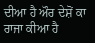ਦੀਆ ਹੈ ਔਰ ਦੇਸ਼ੋਂ ਕਾ ਰਾਜਾ ਕੀਆ ਹੈ